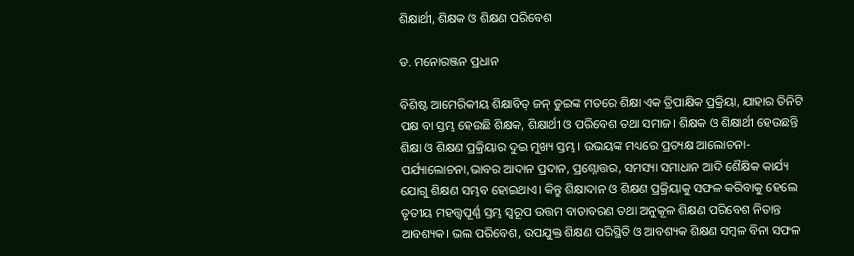ଶିକ୍ଷାର୍ଥୀ, ଶିକ୍ଷକ ଓ ଶିକ୍ଷଣ ପରିବେଶ

ଡ. ମନୋରଞ୍ଜନ ପ୍ରଧାନ

ବିଶିଷ୍ଟ ଆମେରିକୀୟ ଶିକ୍ଷାବିତ୍‌ ଜନ୍‌ ଡୁଇଙ୍କ ମତରେ ଶିକ୍ଷା ଏକ ତ୍ରିପାକ୍ଷିକ ପ୍ରକ୍ରିୟା, ଯାହାର ତିନିଟି ପକ୍ଷ ବା ସ୍ତମ୍ଭ ହେଉଛି ଶିକ୍ଷକ, ଶିକ୍ଷାର୍ଥୀ ଓ ପରିବେଶ ତଥା ସମାଜ। ଶିକ୍ଷକ ଓ ଶିକ୍ଷାର୍ଥୀ ହେଉଛନ୍ତି ଶିକ୍ଷା ଓ ଶିକ୍ଷଣ ପ୍ରକ୍ରିୟାର ଦୁଇ ମୁଖ୍ୟ ସ୍ତମ୍ଭ। ଉଭୟଙ୍କ ମଧ୍ୟରେ ପ୍ରତ୍ୟକ୍ଷ ଆଲୋଚନା-ପର୍ଯ୍ୟାଲୋଚନା,ଭାବର ଆଦାନ ପ୍ରଦାନ, ପ୍ରଶ୍ନୋତ୍ତର, ସମସ୍ୟା ସମାଧାନ ଆଦି ଶୈକ୍ଷିକ କାର୍ଯ୍ୟ ଯୋଗୁ ଶିକ୍ଷଣ ସମ୍ଭବ ହୋଇଥାଏ। କିନ୍ତୁ ଶିକ୍ଷାଦାନ ଓ ଶିକ୍ଷଣ ପ୍ରକ୍ରିୟାକୁ ସଫଳ କରିବାକୁ ହେଲେ ତୃତୀୟ ମହତ୍ତ୍ୱପୂର୍ଣ୍ଣ ସ୍ତମ୍ଭ ସ୍ବରୂପ ଉତ୍ତମ ବାତାବରଣ ତଥା ଅନୁକୂଳ ଶିକ୍ଷଣ ପରିବେଶ ନିତାନ୍ତ ଆବଶ୍ୟକ। ଭଲ ପରିବେଶ, ଉପଯୁକ୍ତ ଶିକ୍ଷଣ ପରିସ୍ଥିତି ଓ ଆବଶ୍ୟକ ଶିକ୍ଷଣ ସମ୍ବଳ ବିନା ସଫଳ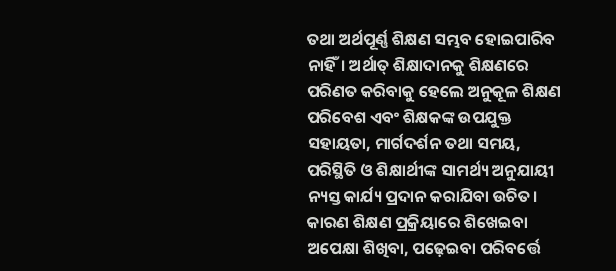ତଥା ଅର୍ଥପୂର୍ଣ୍ଣ ଶିକ୍ଷଣ ସମ୍ଭବ ହୋଇପାରିବ ନାହିଁ। ଅର୍ଥାତ୍‌ ଶିକ୍ଷାଦାନକୁ ଶିକ୍ଷଣରେ ପରିଣତ କରିବାକୁ ହେଲେ ଅନୁକୂଳ ଶିକ୍ଷଣ ପରିବେଶ ଏବଂ ଶିକ୍ଷକଙ୍କ ଉପଯୁକ୍ତ ସହାୟତା, ମାର୍ଗଦର୍ଶନ ତଥା ସମୟ, ପରିସ୍ଥିତି ଓ ଶିକ୍ଷାର୍ଥୀଙ୍କ ସାମର୍ଥ୍ୟ ଅନୁଯାୟୀ ନ୍ୟସ୍ତ କାର୍ଯ୍ୟ ପ୍ରଦାନ କରାଯିବା ଉଚିତ। କାରଣ ଶିକ୍ଷଣ ପ୍ରକ୍ରିୟାରେ ଶିଖେଇବା ଅପେକ୍ଷା ଶିଖିବା, ପଢ଼େଇବା ପରିବର୍ତ୍ତେ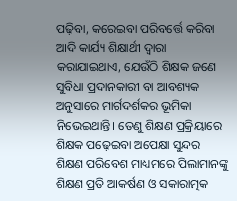ପଢ଼ିବା, କରେଇବା ପରିବର୍ତ୍ତେ କରିବା ଆଦି କାର୍ଯ୍ୟ ଶିକ୍ଷାର୍ଥୀ ଦ୍ୱାରା କରାଯାଇଥାଏ, ଯେଉଁଠି ଶିକ୍ଷକ ଜଣେ ସୁବିଧା ପ୍ରଦାନକାରୀ ବା ଆବଶ୍ୟକ ଅନୁସାରେ ମାର୍ଗଦର୍ଶକର ଭୂମିକା ନିଭେଇଥାନ୍ତି। ତେଣୁ ଶିକ୍ଷଣ ପ୍ରକ୍ରିୟାରେ ଶିକ୍ଷକ ପଢ଼େଇବା ଅପେକ୍ଷା ସୁନ୍ଦର ଶିକ୍ଷଣ ପରିବେଶ ମାଧ୍ୟମରେ ପିଲାମାନଙ୍କୁ ଶିକ୍ଷଣ ପ୍ରତି ଆକର୍ଷଣ ଓ ସକାରାତ୍ମକ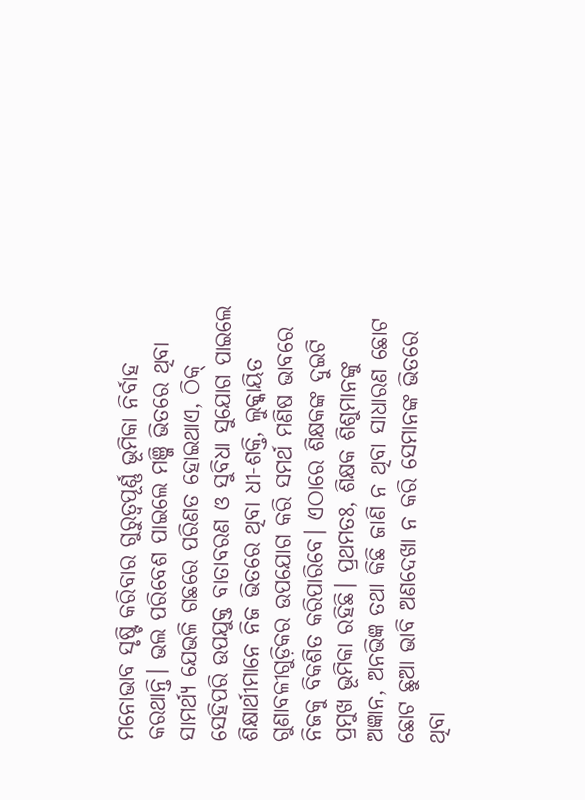ମନୋଭାବ ସୃଷ୍ଟି କରିବାର ଗୁରୁତ୍ୱପୂର୍ଣ୍ଣ ଭୂମିକା ନିର୍ବାହ କରଥାନ୍ତି। ଭଲ ପରିବେଶ ପାଇଲେ ମଞ୍ଜି ଭିତରେ ଥିବା ସାମର୍ଥ୍ୟ ଯେଭଳି ଗଛରେ ପରିଣତ ହୋଇଥାଏ, ଠିକ୍‌ ସେହିପରି ଉପଯୁକ୍ତ ବାତାବରଣ ଓ ସୁବିଧା ସୁଯୋଗ ପାଇଲେ ଶିକ୍ଷାର୍ଥୀମାନେ ନିଜ ଭିତରେ ଥିବା ଧୀ-ଶକ୍ତି, ଲୁକ୍କାୟିତ ଗୁଣାବଳୀଗୁଡ଼ିକର ଉପଯୋଗ କରି ସମର୍ଥ ମଣିଷ ଭାବରେ ନିଜକୁ ବିକଶିତ କରିପାରିବେ। ଏଠାରେ ଶିକ୍ଷକଙ୍କ ଦୁଇଟି ପ୍ରମୁଖ ଭୂମିକା ରହିଛି। ପ୍ରଥମତଃ, ଶିକ୍ଷକ ଶିଶୁମାନଙ୍କୁ ଅଜ୍ଞାନ, ଅନଭିଜ୍ଞ ତଥା କିଛି ଜାଣି ନ ଥିବା ସାଧାରଣ ଛୋଟ ଛୋଟ ଛୁଆ ଭାବି ଅଣଦେଖା ନ କରି ସେମାନଙ୍କ ଭିତରେ ଥିବା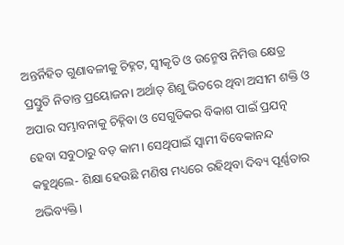ଅନ୍ତର୍ନିହିତ ଗୁଣାବଳୀକୁ ଚିହ୍ନଟ, ସ୍ବୀକୃତି ଓ ଉନ୍ମେଷ ନିମିତ୍ତ କ୍ଷେତ୍ର ପ୍ରସ୍ତୁତି ନିତାନ୍ତ ପ୍ରୟୋଜନ। ଅର୍ଥାତ୍‌ ଶିଶୁ ଭିତରେ ଥିବା ଅସୀମ ଶକ୍ତି ଓ ଅପାର ସମ୍ଭାବନାକୁ ଚିହ୍ନିବା ଓ ସେଗୁଡିକର ବିକାଶ ପାଇଁ ପ୍ରଯତ୍ନ ହେବା ସବୁଠାରୁ ବଡ଼ କାମ। ସେଥିପାଇଁ ସ୍ବାମୀ ବିବେକାନନ୍ଦ କହୁଥିଲେ- ଶିକ୍ଷା ହେଉଛି ମଣିଷ ମଧ୍ୟରେ ରହିଥିବା ଦିବ୍ୟ ପୂର୍ଣ୍ଣତାର ଅଭିବ୍ୟକ୍ତି।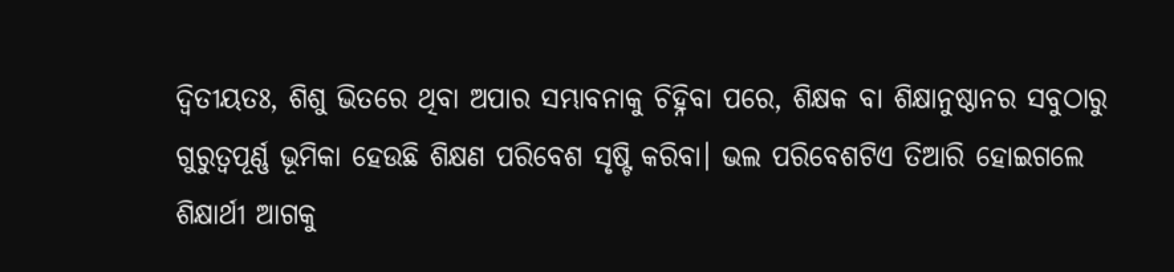ଦ୍ବିତୀୟତଃ, ଶିଶୁ ଭିତରେ ଥିବା ଅପାର ସମ୍ଭାବନାକୁ ଚିହ୍ନିବା ପରେ, ଶିକ୍ଷକ ବା ଶିକ୍ଷାନୁଷ୍ଠାନର ସବୁଠାରୁ ଗୁରୁତ୍ୱପୂର୍ଣ୍ଣ ଭୂମିକା ହେଉଛି ଶିକ୍ଷଣ ପରିବେଶ ସୃଷ୍ଟି କରିବା। ଭଲ ପରିବେଶଟିଏ ତିଆରି ହୋଇଗଲେ ଶିକ୍ଷାର୍ଥୀ ଆଗକୁ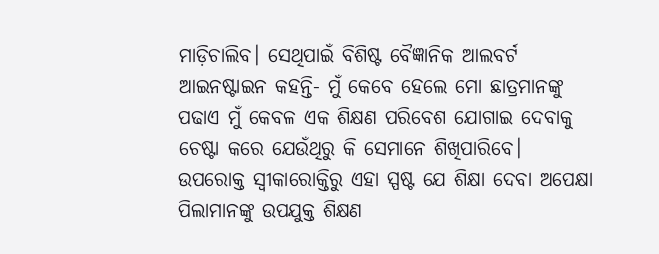ମାଡ଼ିଚାଲିବ। ସେଥିପାଇଁ ବିଶିଷ୍ଟ ବୈଜ୍ଞାନିକ ଆଲବର୍ଟ ଆଇନଷ୍ଟାଇନ କହନ୍ତି- ମୁଁ କେବେ ହେଲେ ମୋ ଛାତ୍ରମାନଙ୍କୁ ପଢାଏ ମୁଁ କେବଳ ଏକ ଶିକ୍ଷଣ ପରିବେଶ ଯୋଗାଇ ଦେବାକୁ ଚେଷ୍ଟା କରେ ଯେଉଁଥିରୁ କି ସେମାନେ ଶିଖିପାରିବେ।
ଉପରୋକ୍ତ ସ୍ବୀକାରୋକ୍ତିରୁ ଏହା ସ୍ପଷ୍ଟ ଯେ ଶିକ୍ଷା ଦେବା ଅପେକ୍ଷା ପିଲାମାନଙ୍କୁ ଉପଯୁକ୍ତ ଶିକ୍ଷଣ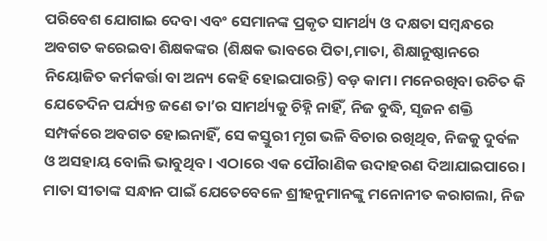ପରିବେଶ ଯୋଗାଇ ଦେବା ଏବଂ ସେମାନଙ୍କ ପ୍ରକୃତ ସାମର୍ଥ୍ୟ ଓ ଦକ୍ଷତା ସମ୍ବନ୍ଧରେ ଅବଗତ କରେଇବା ଶିକ୍ଷକଙ୍କର (ଶିକ୍ଷକ ଭାବରେ ପିତା,ମାତା, ଶିକ୍ଷାନୁଷ୍ଠାନରେ ନିୟୋଜିତ କର୍ମକର୍ତ୍ତା ବା ଅନ୍ୟ କେହି ହୋଇପାରନ୍ତି) ବଡ଼ କାମ। ମନେରଖିବା ଉଚିତ କି ଯେତେଦିନ ପର୍ଯ୍ୟନ୍ତ ଜଣେ ତା’ର ସାମର୍ଥ୍ୟକୁ ଚିହ୍ନି ନାହିଁ, ନିଜ ବୁଦ୍ଧି, ସୃଜନ ଶକ୍ତି ସମ୍ପର୍କରେ ଅବଗତ ହୋଇନାହିଁ, ସେ କସ୍ତୁରୀ ମୃଗ ଭଳି ବିଚାର ରଖିଥିବ, ନିଜକୁ ଦୁର୍ବଳ ଓ ଅସହାୟ ବୋଲି ଭାବୁଥିବ। ଏଠାରେ ଏକ ପୌରାଣିକ ଉଦାହରଣ ଦିଆଯାଇପାରେ। ମାତା ସୀତାଙ୍କ ସନ୍ଧାନ ପାଇଁ ଯେତେବେଳେ ଶ୍ରୀହନୁମାନଙ୍କୁ ମନୋନୀତ କରାଗଲା, ନିଜ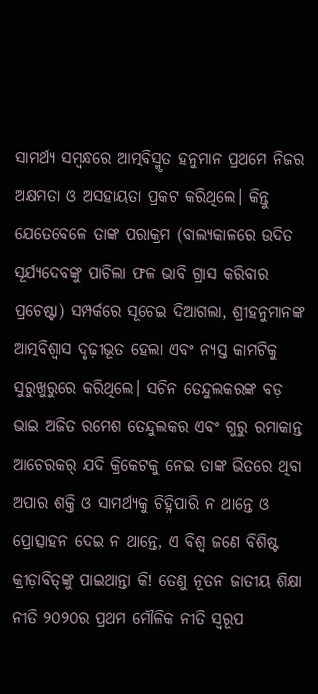ସାମର୍ଥ୍ୟ ସମ୍ବନ୍ଧରେ ଆତ୍ମବିସ୍ମୃତ ହନୁମାନ ପ୍ରଥମେ ନିଜର ଅକ୍ଷମତା ଓ ଅସହାୟତା ପ୍ରକଟ କରିଥିଲେ। କିନ୍ତୁ ଯେତେବେଳେ ତାଙ୍କ ପରାକ୍ରମ (ବାଲ୍ୟକାଳରେ ଉଦିତ ସୂର୍ଯ୍ୟଦେବଙ୍କୁ ପାଚିଲା ଫଳ ଭାବି ଗ୍ରାସ କରିବାର ପ୍ରଚେଷ୍ଟା) ସମ୍ପର୍କରେ ସୂଚେଇ ଦିଆଗଲା, ଶ୍ରୀହନୁମାନଙ୍କ ଆତ୍ମବିଶ୍ବାସ ଦୃଢ଼ୀଭୂତ ହେଲା ଏବଂ ନ୍ୟସ୍ତ କାମଟିକୁ ସୁରୁଖୁରୁରେ କରିଥିଲେ। ସଚିନ ତେନ୍ଦୁଲକରଙ୍କ ବଡ଼ ଭାଇ ଅଜିତ ରମେଶ ତେନ୍ଦୁଲକର ଏବଂ ଗୁରୁ ରମାକାନ୍ତ ଆଚେରକର୍‌ ଯଦି କ୍ରିକେଟକୁ ନେଇ ତାଙ୍କ ଭିତରେ ଥିବା ଅପାର ଶକ୍ତି ଓ ସାମର୍ଥ୍ୟକୁ ଚିହ୍ନିପାରି ନ ଥାନ୍ତେ ଓ ପ୍ରୋତ୍ସାହନ ଦେଇ ନ ଥାନ୍ତେ, ଏ ବିଶ୍ବ ଜଣେ ବିଶିଷ୍ଟ କ୍ରୀଡ଼ାବିତ୍‌ଙ୍କୁ ପାଇଥାନ୍ତା କି! ତେଣୁ ନୂତନ ଜାତୀୟ ଶିକ୍ଷା ନୀତି ୨୦୨୦ର ପ୍ରଥମ ମୌଳିକ ନୀତି ସ୍ବରୂପ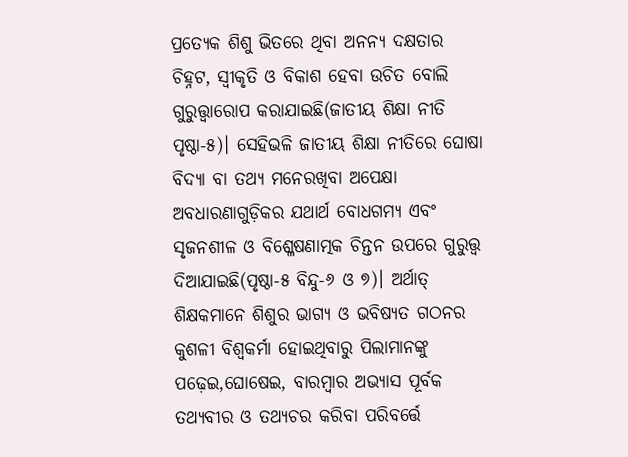ପ୍ରତ୍ୟେକ ଶିଶୁ ଭିତରେ ଥିବା ଅନନ୍ୟ ଦକ୍ଷତାର ଚିହ୍ନଟ, ସ୍ବୀକୃତି ଓ ବିକାଶ ହେବା ଉଚିତ ବୋଲି ଗୁରୁତ୍ତ୍ୱାରୋପ କରାଯାଇଛି(ଜାତୀୟ ଶିକ୍ଷା ନୀତି ପୃଷ୍ଠା-୫)। ସେହିଭଳି ଜାତୀୟ ଶିକ୍ଷା ନୀତିରେ ଘୋଷା ବିଦ୍ୟା ବା ତଥ୍ୟ ମନେରଖିବା ଅପେକ୍ଷା ଅବଧାରଣାଗୁଡ଼ିକର ଯଥାର୍ଥ ବୋଧଗମ୍ୟ ଏବଂ ସୃଜନଶୀଳ ଓ ବିଶ୍ଳେଷଣାତ୍ମକ ଚିନ୍ତନ ଉପରେ ଗୁରୁତ୍ତ୍ୱ ଦିଆଯାଇଛି(ପୃଷ୍ଠା-୫ ବିନ୍ଦୁ-୬ ଓ ୭)। ଅର୍ଥାତ୍‌ ଶିକ୍ଷକମାନେ ଶିଶୁର ଭାଗ୍ୟ ଓ ଭବିଷ୍ୟତ ଗଠନର କୁଶଳୀ ବିଶ୍ୱକର୍ମା ହୋଇଥିବାରୁ ପିଲାମାନଙ୍କୁ ପଢ଼େଇ,ଘୋଷେଇ, ବାରମ୍ବାର ଅଭ୍ୟାସ ପୂର୍ବକ ତଥ୍ୟବୀର ଓ ତଥ୍ୟଚର କରିବା ପରିବର୍ତ୍ତେ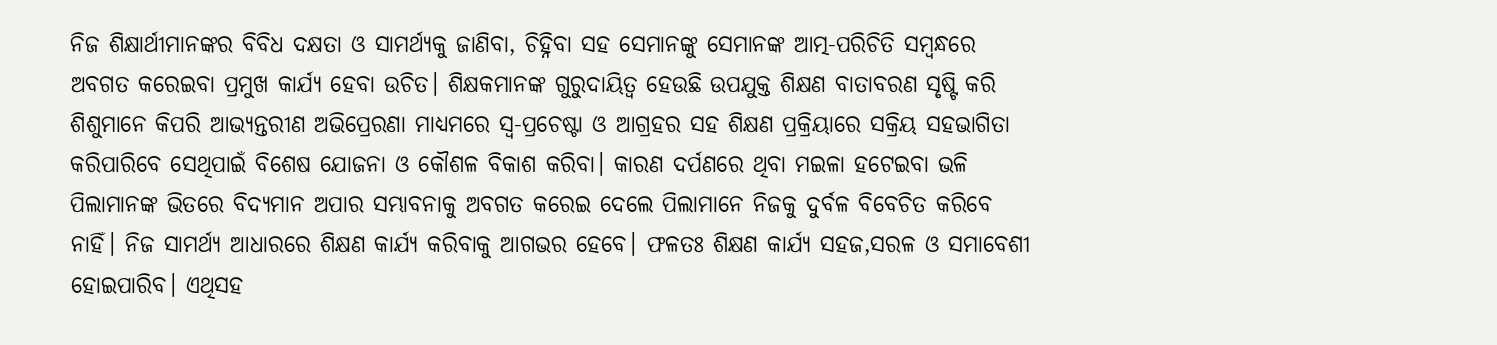ନିଜ ଶିକ୍ଷାର୍ଥୀମାନଙ୍କର ବିବିଧ ଦକ୍ଷତା ଓ ସାମର୍ଥ୍ୟକୁ ଜାଣିବା, ଚିହ୍ନିବା ସହ ସେମାନଙ୍କୁ ସେମାନଙ୍କ ଆତ୍ମ-ପରିଚିତି ସମ୍ବନ୍ଧରେ ଅବଗତ କରେଇବା ପ୍ରମୁଖ କାର୍ଯ୍ୟ ହେବା ଉଚିତ। ଶିକ୍ଷକମାନଙ୍କ ଗୁରୁଦାୟିତ୍ୱ ହେଉଛି ଉପଯୁକ୍ତ ଶିକ୍ଷଣ ବାତାବରଣ ସୃଷ୍ଟି କରି ଶିଶୁମାନେ କିପରି ଆଭ୍ୟନ୍ତରୀଣ ଅଭିପ୍ରେରଣା ମାଧ୍ୟମରେ ସ୍ବ-ପ୍ରଚେଷ୍ଟା ଓ ଆଗ୍ରହର ସହ ଶିକ୍ଷଣ ପ୍ରକ୍ରିୟାରେ ସକ୍ରିୟ ସହଭାଗିତା କରିପାରିବେ ସେଥିପାଇଁ ବିଶେଷ ଯୋଜନା ଓ କୌଶଳ ବିକାଶ କରିବା। କାରଣ ଦର୍ପଣରେ ଥିବା ମଇଳା ହଟେଇବା ଭଳି ପିଲାମାନଙ୍କ ଭିତରେ ବିଦ୍ୟମାନ ଅପାର ସମ୍ଭାବନାକୁ ଅବଗତ କରେଇ ଦେଲେ ପିଲାମାନେ ନିଜକୁ ଦୁର୍ବଳ ବିବେଚିତ କରିବେ ନାହିଁ। ନିଜ ସାମର୍ଥ୍ୟ ଆଧାରରେ ଶିକ୍ଷଣ କାର୍ଯ୍ୟ କରିବାକୁ ଆଗଭର ହେବେ। ଫଳତଃ ଶିକ୍ଷଣ କାର୍ଯ୍ୟ ସହଜ,ସରଳ ଓ ସମାବେଶୀ ହୋଇପାରିବ। ଏଥିସହ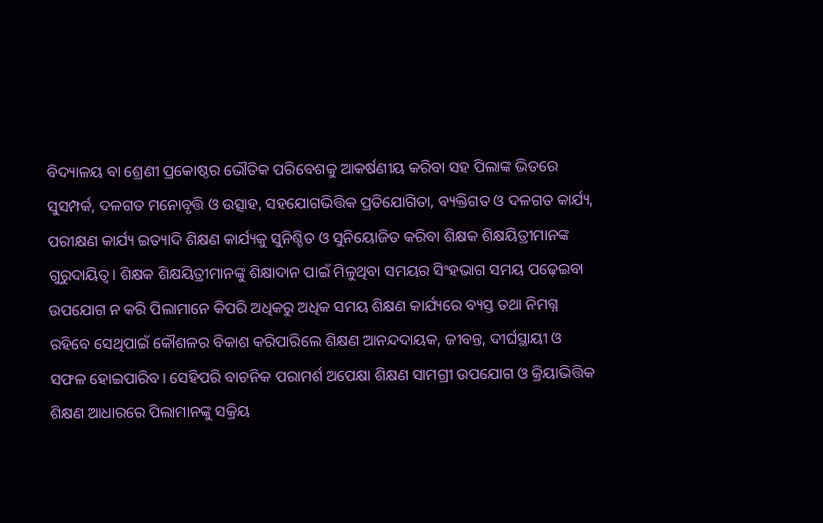ବିଦ୍ୟାଳୟ ବା ଶ୍ରେଣୀ ପ୍ରକୋଷ୍ଠର ଭୌତିକ ପରିବେଶକୁ ଆକର୍ଷଣୀୟ କରିବା ସହ ପିଲାଙ୍କ ଭିତରେ ସୁସମ୍ପର୍କ, ଦଳଗତ ମନୋବୃତ୍ତି ଓ ଉତ୍ସାହ, ସହଯୋଗଭିତ୍ତିକ ପ୍ରତିଯୋଗିତା, ବ୍ୟକ୍ତିଗତ ଓ ଦଳଗତ କାର୍ଯ୍ୟ, ପରୀକ୍ଷଣ କାର୍ଯ୍ୟ ଇତ୍ୟାଦି ଶିକ୍ଷଣ କାର୍ଯ୍ୟକୁ ସୁନିଶ୍ଚିତ ଓ ସୁନିୟୋଜିତ କରିବା ଶିକ୍ଷକ ଶିକ୍ଷୟିତ୍ରୀମାନଙ୍କ ଗୁରୁଦାୟିତ୍ୱ। ଶିକ୍ଷକ ଶିକ୍ଷୟିତ୍ରୀମାନଙ୍କୁ ଶିକ୍ଷାଦାନ ପାଇଁ ମିଳୁଥିବା ସମୟର ସିଂହଭାଗ ସମୟ ପଢ଼େଇବା ଉପଯୋଗ ନ କରି ପିଲାମାନେ କିପରି ଅଧିକରୁ ଅଧିକ ସମୟ ଶିକ୍ଷଣ କାର୍ଯ୍ୟରେ ବ୍ୟସ୍ତ ତଥା ନିମଗ୍ନ ରହିବେ ସେଥିପାଇଁ କୌଶଳର ବିକାଶ କରିପାରିଲେ ଶିକ୍ଷଣ ଆନନ୍ଦଦାୟକ, ଜୀବନ୍ତ, ଦୀର୍ଘସ୍ଥାୟୀ ଓ ସଫଳ ହୋଇପାରିବ। ସେହିପରି ବାଚନିକ ପରାମର୍ଶ ଅପେକ୍ଷା ଶିକ୍ଷଣ ସାମଗ୍ରୀ ଉପଯୋଗ ଓ କ୍ରିୟାଭିତ୍ତିକ ଶିକ୍ଷଣ ଆଧାରରେ ପିଲାମାନଙ୍କୁ ସକ୍ରିୟ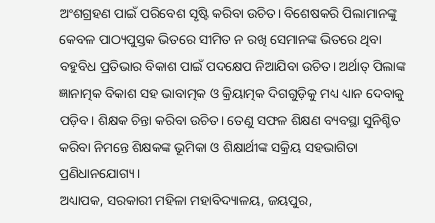ଅଂଶଗ୍ରହଣ ପାଇଁ ପରିବେଶ ସୃଷ୍ଟି କରିବା ଉଚିତ। ବିଶେଷକରି ପିଲାମାନଙ୍କୁ କେବଳ ପାଠ୍ୟପୁସ୍ତକ ଭିତରେ ସୀମିତ ନ ରଖି ସେମାନଙ୍କ ଭିତରେ ଥିବା ବହୁବିଧ ପ୍ରତିଭାର ବିକାଶ ପାଇଁ ପଦକ୍ଷେପ ନିଆଯିବା ଉଚିତ। ଅର୍ଥାତ୍‌ ପିଲାଙ୍କ ଜ୍ଞାନାତ୍ମକ ବିକାଶ ସହ ଭାବାତ୍ମକ ଓ କ୍ରିୟାତ୍ମକ ଦିଗଗୁଡ଼ିକୁ ମଧ୍ୟ ଧ୍ୟାନ ଦେବାକୁ ପଡ଼ିବ। ଶିକ୍ଷକ ଚିନ୍ତା କରିବା ଉଚିତ। ତେଣୁ ସଫଳ ଶିକ୍ଷଣ ବ୍ୟବସ୍ଥା ସୁନିଶ୍ଚିତ କରିବା ନିମନ୍ତେ ଶିକ୍ଷକଙ୍କ ଭୂମିକା ଓ ଶିକ୍ଷାର୍ଥୀଙ୍କ ସକ୍ରିୟ ସହଭାଗିତା ପ୍ରଣିଧାନଯୋଗ୍ୟ।
ଅଧ୍ୟାପକ, ସରକାରୀ ମହିଳା ମହାବିଦ୍ୟାଳୟ, ଜୟପୁର,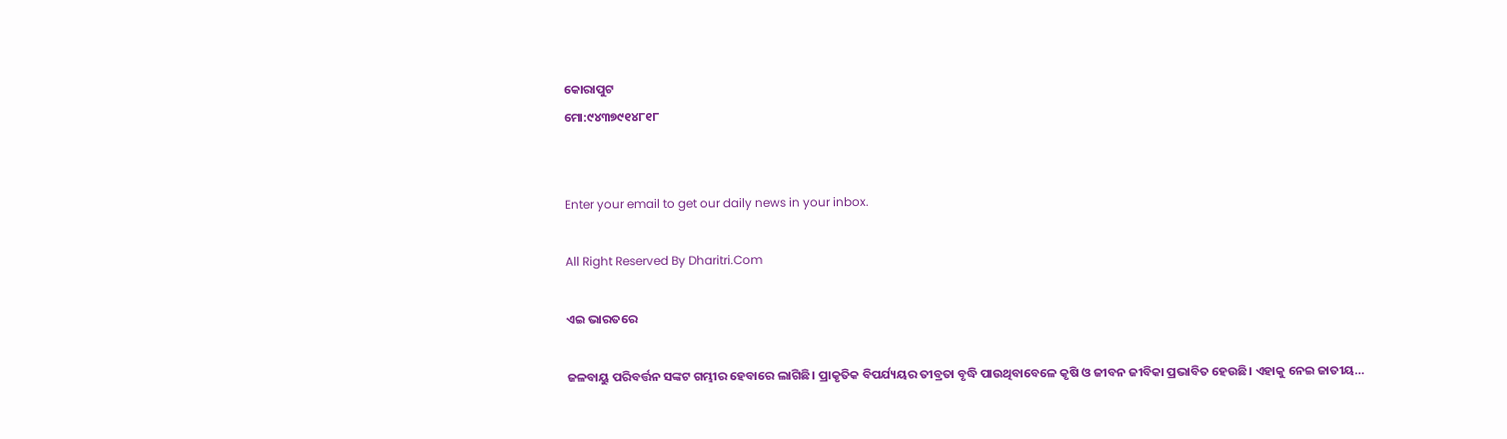କୋରାପୁଟ
ମୋ:୯୪୩୭୯୧୪୮୧୮


Enter your email to get our daily news in your inbox.

All Right Reserved By Dharitri.Com

ଏଇ ଭାରତରେ

ଜଳବାୟୁ ପରିବର୍ତ୍ତନ ସଙ୍କଟ ଗମ୍ଭୀର ହେବାରେ ଲାଗିଛି। ପ୍ରାକୃତିକ ବିପର୍ଯ୍ୟୟର ତୀବ୍ରତା ବୃଦ୍ଧି ପାଉଥିବାବେଳେ କୃଷି ଓ ଜୀବନ ଜୀବିକା ପ୍ରଭାବିତ ହେଉଛି। ଏହାକୁ ନେଇ ଜାତୀୟ…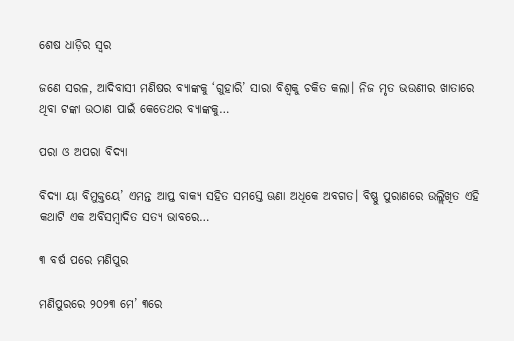ଶେଷ ଧାଡ଼ିର ସ୍ବର

ଜଣେ ସରଳ, ଆଦିବାସୀ ମଣିଷର ବ୍ୟାଙ୍କକୁ ‘ଗୁହାରି’ ସାରା ବିଶ୍ୱକୁ ଚକିତ କଲା। ନିଜ ମୃତ ଭଉଣୀର ଖାତାରେ ଥିବା ଟଙ୍କା ଉଠାଣ ପାଇଁ କେତେଥର ବ୍ୟାଙ୍କକୁ…

ପରା ଓ ଅପରା ବିଦ୍ୟା

ବିଦ୍ୟା ୟା ବିମୁକ୍ତୟେ’ ଏମନ୍ତ ଆପ୍ତ ବାକ୍ୟ ସହିତ ସମସ୍ତେ ଊଣା ଅଧିକେ ଅବଗତ। ବିଷ୍ଣୁ ପୁରାଣରେ ଉଲ୍ଲିଖିତ ଏହି କଥାଟି ଏକ ଅବିସମ୍ବାଦିତ ସତ୍ୟ ଭାବରେ…

୩ ବର୍ଷ ପରେ ମଣିପୁର

ମଣିପୁରରେ ୨୦୨୩ ମେ’ ୩ରେ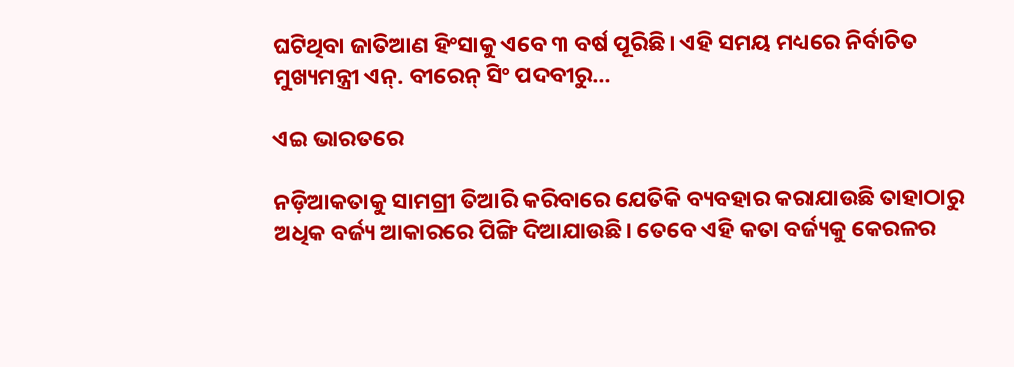ଘଟିଥିବା ଜାତିଆଣ ହିଂସାକୁ ଏବେ ୩ ବର୍ଷ ପୂରିଛି। ଏହି ସମୟ ମଧ୍ୟରେ ନିର୍ବାଚିତ ମୁଖ୍ୟମନ୍ତ୍ରୀ ଏନ୍‌. ବୀରେନ୍‌ ସିଂ ପଦବୀରୁ…

ଏଇ ଭାରତରେ

ନଡ଼ିଆକତାକୁ ସାମଗ୍ରୀ ତିଆରି କରିବାରେ ଯେତିକି ବ୍ୟବହାର କରାଯାଉଛି ତାହାଠାରୁ ଅଧିକ ବର୍ଜ୍ୟ ଆକାରରେ ପିଙ୍ଗି ଦିଆଯାଉଛି। ତେବେ ଏହି କତା ବର୍ଜ୍ୟକୁ କେରଳର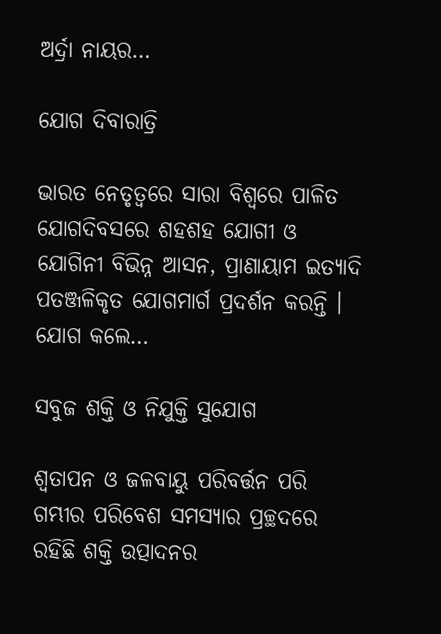ଅର୍ଦ୍ରା ନାୟର…

ଯୋଗ ଦିବାରାତ୍ରି

ଭାରତ ନେତୃତ୍ୱରେ ସାରା ବିଶ୍ୱରେ ପାଳିତ ଯୋଗଦିବସରେ ଶହଶହ ଯୋଗୀ ଓ ଯୋଗିନୀ ବିଭିନ୍ନ ଆସନ, ପ୍ରାଣାୟାମ ଇତ୍ୟାଦି ପତଞ୍ଜଳିକୃତ ଯୋଗମାର୍ଗ ପ୍ରଦର୍ଶନ କରନ୍ତି । ଯୋଗ କଲେ…

ସବୁଜ ଶକ୍ତି ଓ ନିଯୁକ୍ତି ସୁଯୋଗ

ଶ୍ୱତାପନ ଓ ଜଳବାୟୁ ପରିବର୍ତ୍ତନ ପରି ଗମ୍ଭୀର ପରିବେଶ ସମସ୍ୟାର ପ୍ରଚ୍ଛଦରେ ରହିଛି ଶକ୍ତି ଉତ୍ପାଦନର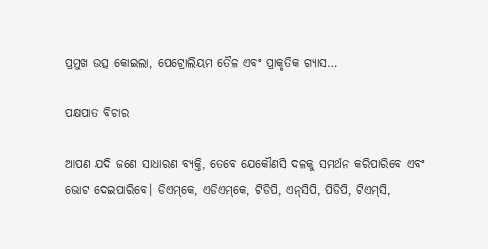ପ୍ରମୁଖ ଉତ୍ସ କୋଇଲା, ପେଟ୍ରୋଲିୟମ ତୈଳ ଏବଂ ପ୍ରାକୃତିକ ଗ୍ୟାସ…

ପକ୍ଷପାତ ବିଚାର

ଆପଣ ଯଦି ଜଣେ ସାଧାରଣ ବ୍ୟକ୍ତି, ତେବେ ଯେକୌଣସି ଦଳକୁ ସମର୍ଥନ କରିପାରିବେ ଏବଂ ଭୋଟ ଦେଇପାରିବେ। ଡିଏମ୍‌କେ, ଏଡିଏମ୍‌କେ, ଟିଡିପି, ଏନ୍‌ସିପି, ପିଡିପି, ଟିଏମ୍‌ସି,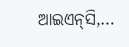ଆଇଏନ୍‌ସି,…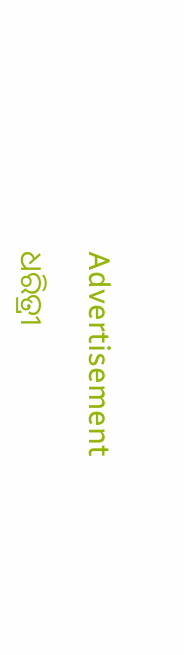Advertisement

ଧରିତ୍ରୀ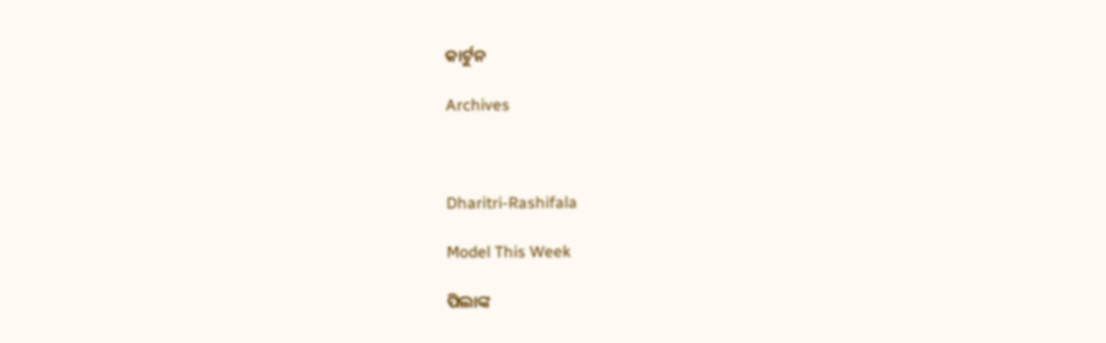କାର୍ଟୁନ

Archives



Dharitri-Rashifala

Model This Week

ପିଲାଙ୍କ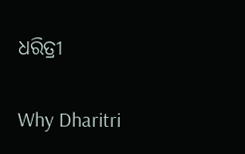ଧରିତ୍ରୀ

Why Dharitri